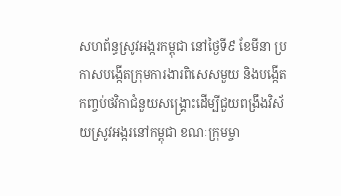សហព័ន្ធស្រូវអង្ករកម្ពុជា នៅថ្ងៃទី៩ ខែមីនា ប្រកាសបង្កើតក្រុមការងារពិសេសមួយ និងបង្កើតកញ្ចប់ថវិកាជំនួយសង្គ្រោះដើម្បីជួយពង្រឹងវិស័យស្រូវអង្ករនៅកម្ពុជា ខណៈក្រុមម្ចា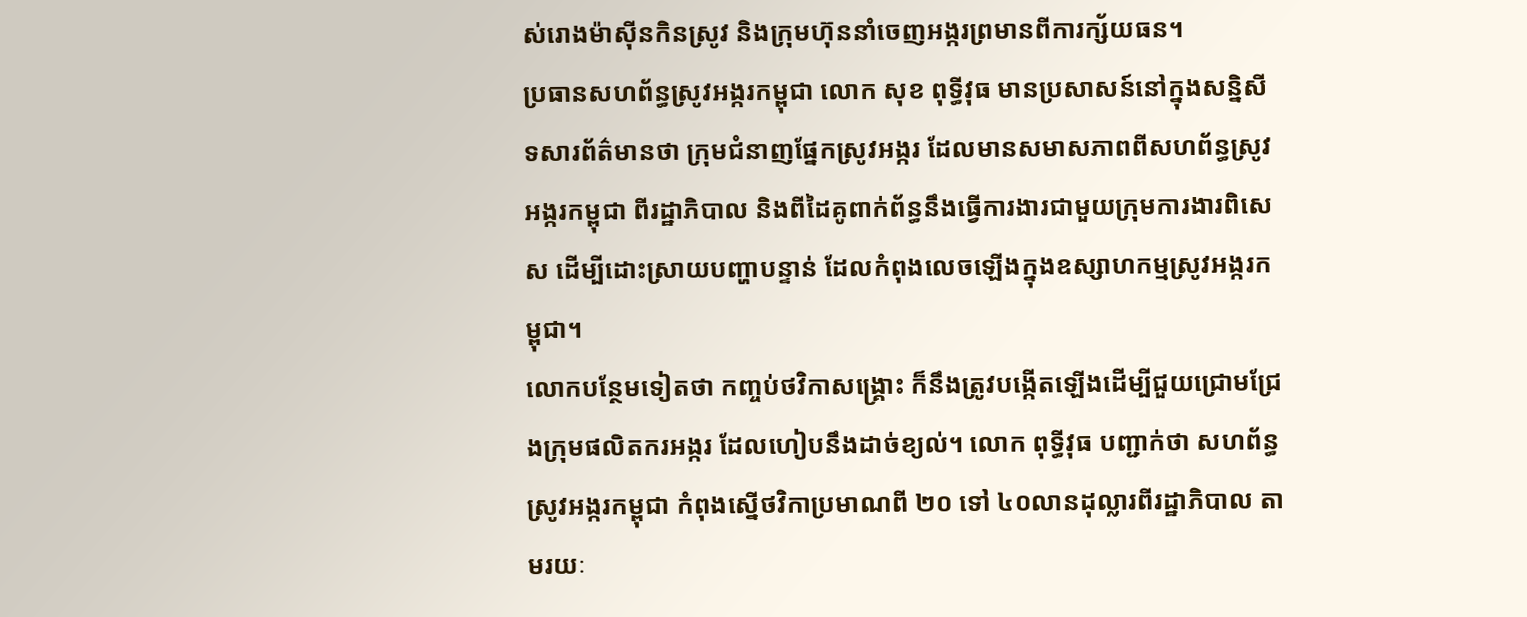ស់រោងម៉ាស៊ីនកិនស្រូវ និងក្រុមហ៊ុននាំចេញអង្ករព្រមានពីការក្ស័យធន។
ប្រធានសហព័ន្ធស្រូវអង្ករកម្ពុជា លោក សុខ ពុទ្ធីវុធ មានប្រសាសន៍នៅក្នុងសន្និសីទសារព័ត៌មានថា ក្រុមជំនាញផ្នែកស្រូវអង្ករ ដែលមានសមាសភាពពីសហព័ន្ធស្រូវអង្ករកម្ពុជា ពីរដ្ឋាភិបាល និងពីដៃគូពាក់ព័ន្ធនឹងធ្វើការងារជាមួយក្រុមការងារពិសេស ដើម្បីដោះស្រាយបញ្ហាបន្ទាន់ ដែលកំពុងលេចឡើងក្នុងឧស្សាហកម្មស្រូវអង្ករកម្ពុជា។
លោកបន្ថែមទៀតថា កញ្ចប់ថវិកាសង្គ្រោះ ក៏នឹងត្រូវបង្កើតឡើងដើម្បីជួយជ្រោមជ្រែងក្រុមផលិតករអង្ករ ដែលហៀបនឹងដាច់ខ្យល់។ លោក ពុទ្ធីវុធ បញ្ជាក់ថា សហព័ន្ធស្រូវអង្ករកម្ពុជា កំពុងស្នើថវិកាប្រមាណពី ២០ ទៅ ៤០លានដុល្លារពីរដ្ឋាភិបាល តាមរយៈ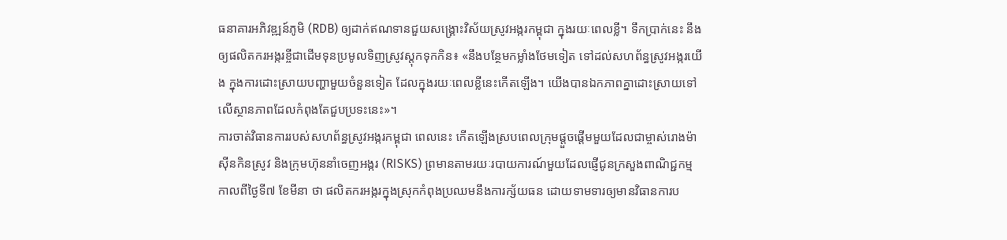ធនាគារអភិវឌ្ឍន៍ភូមិ (RDB) ឲ្យដាក់ឥណទានជួយសង្គ្រោះវិស័យស្រូវអង្ករកម្ពុជា ក្នុងរយៈពេលខ្លី។ ទឹកប្រាក់នេះ នឹងឲ្យផលិតករអង្ករខ្ចីជាដើមទុនប្រមូលទិញស្រូវស្តុកទុកកិន៖ «នឹងបន្ថែមកម្លាំងថែមទៀត ទៅដល់សហព័ន្ធស្រូវអង្ករយើង ក្នុងការដោះស្រាយបញ្ហាមួយចំនួនទៀត ដែលក្នុងរយៈពេលខ្លីនេះកើតឡើង។ យើងបានឯកភាពគ្នាដោះស្រាយទៅលើស្ថានភាពដែលកំពុងតែជួបប្រទះនេះ»។
ការចាត់វិធានការរបស់សហព័ន្ធស្រូវអង្ករកម្ពុជា ពេលនេះ កើតឡើងស្របពេលក្រុមផ្ដួចផ្ដើមមួយដែលជាម្ចាស់រោងម៉ាស៊ីនកិនស្រូវ និងក្រុមហ៊ុននាំចេញអង្ករ (RISKS) ព្រមានតាមរយៈរបាយការណ៍មួយដែលផ្ញើជូនក្រសួងពាណិជ្ជកម្ម កាលពីថ្ងៃទី៧ ខែមីនា ថា ផលិតករអង្ករក្នុងស្រុកកំពុងប្រឈមនឹងការក្ស័យធន ដោយទាមទារឲ្យមានវិធានការប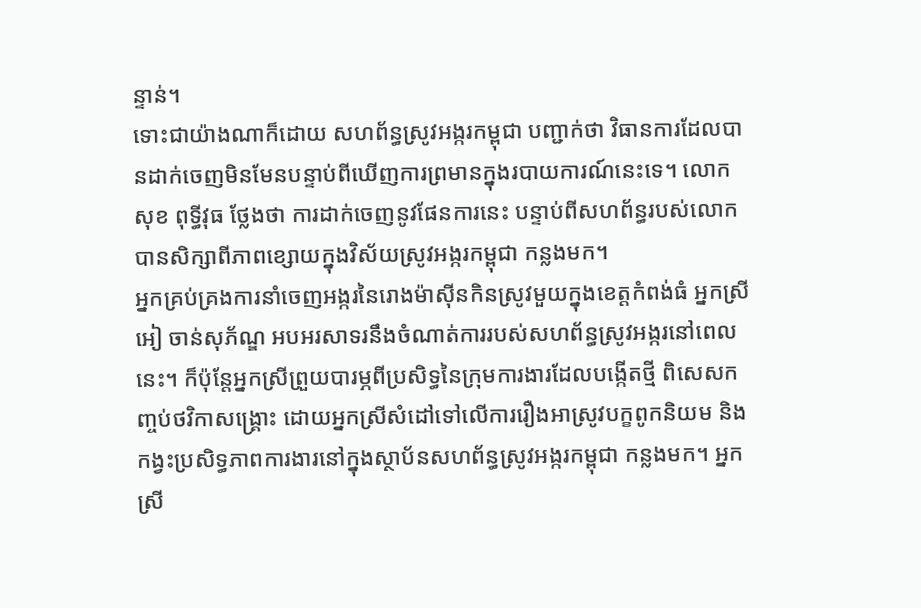ន្ទាន់។
ទោះជាយ៉ាងណាក៏ដោយ សហព័ន្ធស្រូវអង្ករកម្ពុជា បញ្ជាក់ថា វិធានការដែលបានដាក់ចេញមិនមែនបន្ទាប់ពីឃើញការព្រមានក្នុងរបាយការណ៍នេះទេ។ លោក សុខ ពុទ្ធីវុធ ថ្លែងថា ការដាក់ចេញនូវផែនការនេះ បន្ទាប់ពីសហព័ន្ធរបស់លោកបានសិក្សាពីភាពខ្សោយក្នុងវិស័យស្រូវអង្ករកម្ពុជា កន្លងមក។
អ្នកគ្រប់គ្រងការនាំចេញអង្ករនៃរោងម៉ាស៊ីនកិនស្រូវមួយក្នុងខេត្តកំពង់ធំ អ្នកស្រី អៀ ចាន់សុភ័ណ្ឌ អបអរសាទរនឹងចំណាត់ការរបស់សហព័ន្ធស្រូវអង្ករនៅពេលនេះ។ ក៏ប៉ុន្តែអ្នកស្រីព្រួយបារម្ភពីប្រសិទ្ធនៃក្រុមការងារដែលបង្កើតថ្មី ពិសេសកញ្ចប់ថវិកាសង្គ្រោះ ដោយអ្នកស្រីសំដៅទៅលើការរឿងអាស្រូវបក្ខពូកនិយម និងកង្វះប្រសិទ្ធភាពការងារនៅក្នុងស្ថាប័នសហព័ន្ធស្រូវអង្ករកម្ពុជា កន្លងមក។ អ្នកស្រី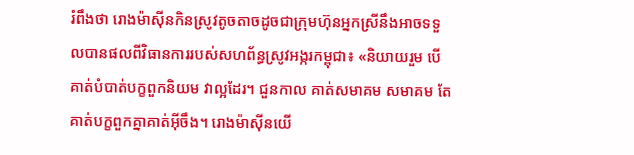រំពឹងថា រោងម៉ាស៊ីនកិនស្រូវតូចតាចដូចជាក្រុមហ៊ុនអ្នកស្រីនឹងអាចទទួលបានផលពីវិធានការរបស់សហព័ន្ធស្រូវអង្ករកម្ពុជា៖ «និយាយរួម បើគាត់បំបាត់បក្ខពួកនិយម វាល្អដែរ។ ជួនកាល គាត់សមាគម សមាគម តែគាត់បក្ខពួកគ្នាគាត់អ៊ីចឹង។ រោងម៉ាស៊ីនយើ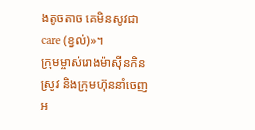ងតូចតាច គេមិនសូវជា care (ខ្វល់)»។
ក្រុមម្ចាស់រោងម៉ាស៊ីនកិនស្រូវ និងក្រុមហ៊ុននាំចេញអ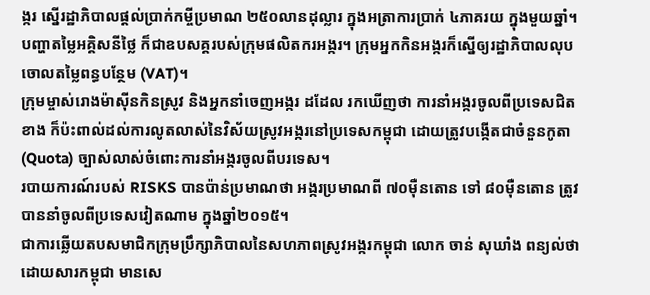ង្ករ ស្នើរដ្ឋាភិបាលផ្ដល់ប្រាក់កម្ចីប្រមាណ ២៥០លានដុល្លារ ក្នុងអត្រាការប្រាក់ ៤ភាគរយ ក្នុងមួយឆ្នាំ។ បញ្ហាតម្លៃអគ្គិសនីថ្លៃ ក៏ជាឧបសគ្គរបស់ក្រុមផលិតករអង្ករ។ ក្រុមអ្នកកិនអង្ករក៏ស្នើឲ្យរដ្ឋាភិបាលលុបចោលតម្លៃពន្ធបន្ថែម (VAT)។
ក្រុមម្ចាស់រោងម៉ាស៊ីនកិនស្រូវ និងអ្នកនាំចេញអង្ករ ដដែល រកឃើញថា ការនាំអង្ករចូលពីប្រទេសជិតខាង ក៏ប៉ះពាល់ដល់ការលូតលាស់នៃវិស័យស្រូវអង្ករនៅប្រទេសកម្ពុជា ដោយត្រូវបង្កើតជាចំនួនកូតា (Quota) ច្បាស់លាស់ចំពោះការនាំអង្ករចូលពីបរទេស។
របាយការណ៍របស់ RISKS បានប៉ាន់ប្រមាណថា អង្ករប្រមាណពី ៧០ម៉ឺនតោន ទៅ ៨០ម៉ឺនតោន ត្រូវបាននាំចូលពីប្រទេសវៀតណាម ក្នុងឆ្នាំ២០១៥។
ជាការឆ្លើយតបសមាជិកក្រុមប្រឹក្សាភិបាលនៃសហភាពស្រូវអង្ករកម្ពុជា លោក ចាន់ សុឃាំង ពន្យល់ថា ដោយសារកម្ពុជា មានសេ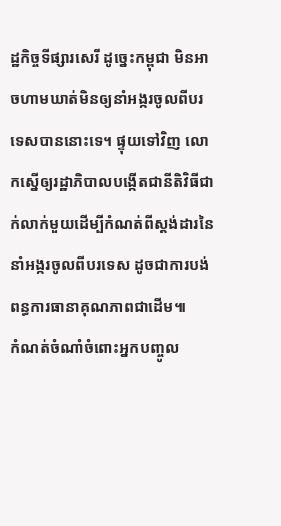ដ្ឋកិច្ចទីផ្សារសេរី ដូច្នេះកម្ពុជា មិនអាចហាមឃាត់មិនឲ្យនាំអង្ករចូលពីបរទេសបាននោះទេ។ ផ្ទុយទៅវិញ លោកស្នើឲ្យរដ្ឋាភិបាលបង្កើតជានីតិវិធីជាក់លាក់មួយដើម្បីកំណត់ពីស្តង់ដារនៃនាំអង្ករចូលពីបរទេស ដូចជាការបង់ពន្ធការធានាគុណភាពជាដើម៕
កំណត់ចំណាំចំពោះអ្នកបញ្ចូល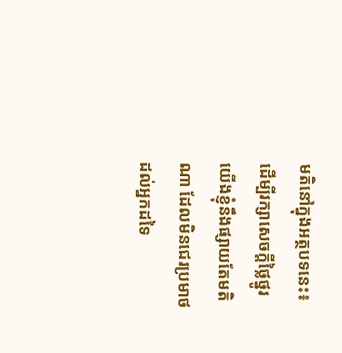មតិនៅក្នុងអត្ថបទនេះ៖
ដើម្បីរក្សាសេចក្ដីថ្លៃថ្នូរ យើងខ្ញុំនឹងផ្សាយតែមតិណា ដែលមិនជេរប្រមាថដល់អ្នកដទៃ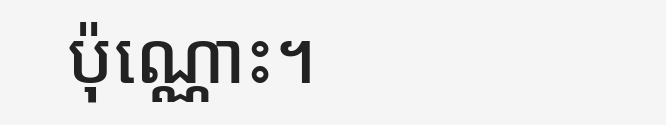ប៉ុណ្ណោះ។